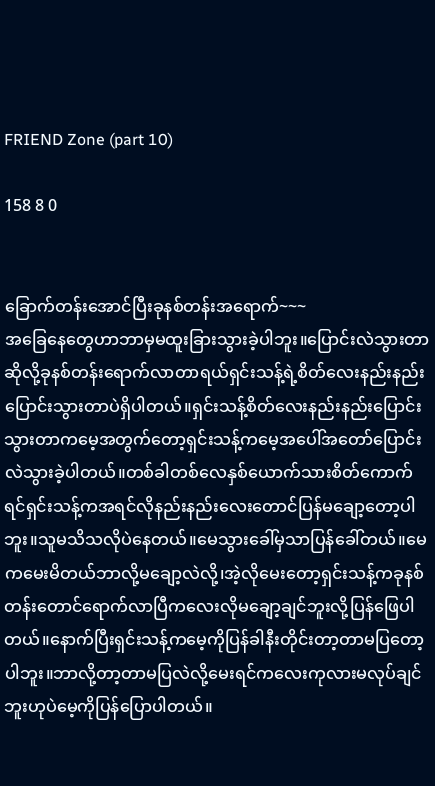FRIEND Zone (part 10)

158 8 0


ခြောက်တန်းအောင်ပြီးခုနစ်တန်းအရောက်~~~
အခြေနေတွေဟာဘာမှမထူးခြားသွားခဲ့ပါဘူး။ပြောင်းလဲသွားတာဆိုလို့ခုနစ်တန်းရောက်လာတာရယ်ရှင်းသန့်ရဲ့စိတ်လေးနည်းနည်းပြောင်းသွားတာပဲရှိပါတယ်။ရှင်းသန့်စိတ်လေးနည်းနည်းပြောင်းသွားတာကမေ့အတွက်တော့ရှင်းသန့်ကမေ့အပေါ်အတော်ပြောင်းလဲသွားခဲ့ပါတယ်။တစ်ခါတစ်လေနှစ်ယောက်သားစိတ်ကောက်ရင်ရှင်းသန့်ကအရင်လိုနည်းနည်းလေးတောင်ပြန်မချော့တော့ပါဘူး။သူမသိသလိုပဲနေတယ်။မေသွားခေါ်မှသာပြန်ခေါ်တယ်။မေကမေးမိတယ်ဘာလို့မချော့လဲလို့၊အဲ့လိုမေးတော့ရှင်းသန့်ကခုနစ်တန်းတောင်ရောက်လာပြီကလေးလိုမချော့ချင်ဘူးလို့ပြန်ဖြေပါတယ်။နောက်ပြီးရှင်းသန့်ကမေ့ကိုပြန်ခါနီးတိုင်းတာ့တာမပြတော့ပါဘူး။ဘာလို့တာ့တာမပြလဲလို့မေးရင်ကလေးကုလားမလုပ်ချင်ဘူးဟုပဲမေ့ကိုပြန်ပြောပါတယ်။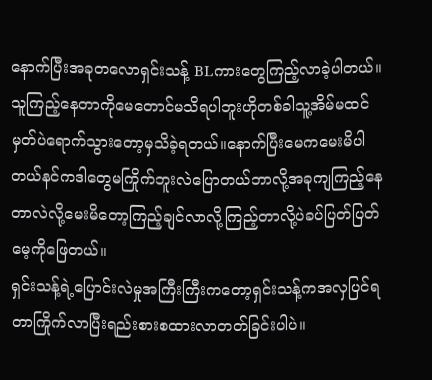နောက်ပြီးအခုတလောရှင်းသန့် BLကားတွေကြည့်လာခဲ့ပါတယ်။သူကြည့်နေတာကိုမေတောင်မသိရပါဘူးဟိုတစ်ခါသူ့အိမ်မထင်မှတ်ပဲရောက်သွားတော့မှသိခဲ့ရတယ်။နောက်ပြီးမေကမေးမိပါတယ်နင်ကဒါတွေမကြိုက်ဘူးလဲပြောတယ်ဘာလို့အခုကျကြည့်နေတာလဲလို့မေးမိတော့ကြည့်ချင်လာလို့ကြည့်တာလို့ပဲခပ်ပြတ်ပြတ်မေ့ကိုဖြေတယ်။
ရှင်းသန့်ရဲ့ပြောင်းလဲမှုအကြီးကြီးကတော့ရှင်းသန့်ကအလှပြင်ရတာကြိုက်လာပြီးရည်းစားစထားလာတတ်ခြင်းပါပဲ။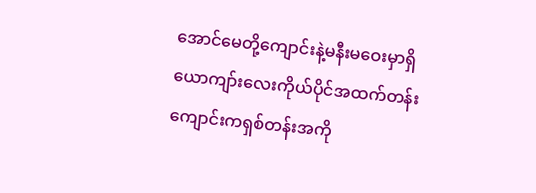အောင်မေတို့ကျောင်းနဲ့မနီးမဝေးမှာရှိယောကျာ်းလေးကိုယ်ပိုင်အထက်တန်းကျောင်းကရှစ်တန်းအကို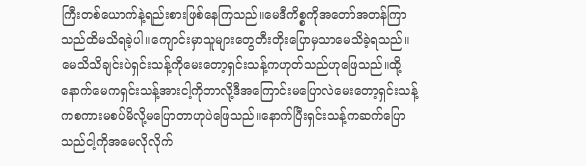ကြီးတစ်ယောက်နဲ့ရည်းစားဖြစ်နေကြသည်။မေဒီကိစ္စကိုအတော်အတန်ကြာသည်ထိမသိရခဲ့ပါ။ကျောင်းမှာသူများတွေတီးတိုးပြောမှသာမေသိခဲ့ရသည်။မေသိသိချင်းပဲရှင်းသန့်ကိုမေးတော့ရှင်းသန့်ကဟုတ်သည်ဟုဖြေသည်။ထို့နောက်မေကရှင်းသန့်အားငါ့ကိုဘာလို့ဒီအကြောင်းမပြောလဲမေးတော့ရှင်းသန့်ကစကားမစပ်မိလို့မပြောတာဟုပဲဖြေသည်။နောက်ပြီးရှင်းသန့်ကဆက်ပြောသည်ငါ့ကိုအမေလိုလိုက်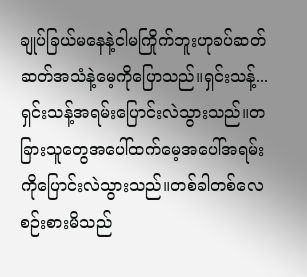ချုပ်ခြယ်မနေနဲ့ငါမကြိုက်ဘူးဟုခပ်ဆတ်ဆတ်အသံနဲ့မေ့ကိုပြောသည်။ရှင်းသန့်...ရှင်းသန့်အရမ်းပြောင်းလဲသွားသည်။တခြားသူတွေအပေါ်ထက်မေ့အပေါ်အရမ်းကိုပြောင်းလဲသွားသည်။တစ်ခါတစ်လေစဉ်းစားမိသည်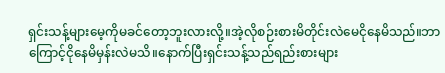ရှင်းသန့်များမေ့ကိုမခင်တော့ဘူးလားလို့။အဲ့လိုစဉ်းစားမိတိုင်းလဲမေငိုနေမိသည်။ဘာကြောင့်ငိုနေမိမှန်းလဲမသိ။နောက်ပြီးရှင်းသန့်သည်ရည်းစားများ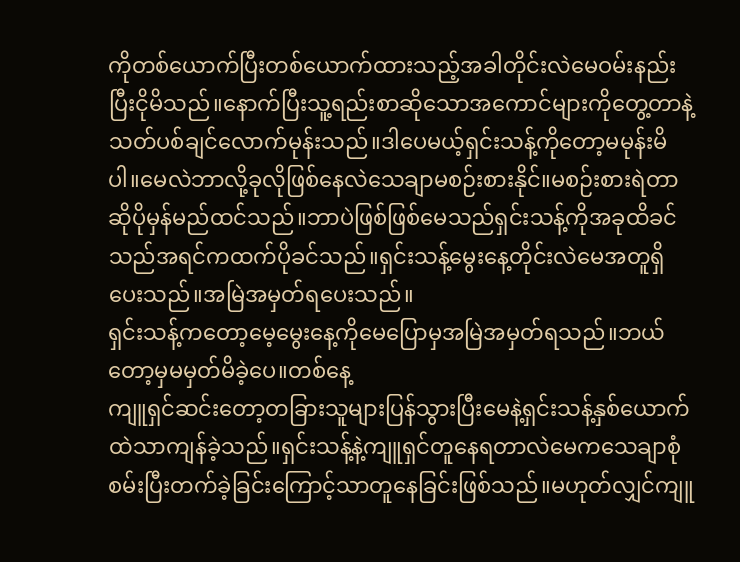ကိုတစ်ယောက်ပြီးတစ်ယောက်ထားသည့်အခါတိုင်းလဲမေဝမ်းနည်းပြီးငိုမိသည်။နောက်ပြီးသူ့ရည်းစာဆိုသောအကောင်များကိုတွေ့တာနဲ့သတ်ပစ်ချင်လောက်မုန်းသည်။ဒါပေမယ့်ရှင်းသန့်ကိုတော့မမုန်းမိပါ။မေလဲဘာလို့ခုလိုဖြစ်နေလဲသေချာမစဉ်းစားနိုင်။မစဉ်းစားရဲတာဆိုပိုမှန်မည်ထင်သည်။ဘာပဲဖြစ်ဖြစ်မေသည်ရှင်းသန့်ကိုအခုထိခင်သည်အရင်ကထက်ပိုခင်သည်။ရှင်းသန့်မွေးနေ့တိုင်းလဲမေအတူရှိပေးသည်။အမြဲအမှတ်ရပေးသည်။
ရှင်းသန့်ကတော့မေ့မွေးနေ့ကိုမေပြောမှအမြဲအမှတ်ရသည်။ဘယ်တော့မှမမှတ်မိခဲ့ပေ။တစ်နေ့
ကျူရှင်ဆင်းတော့တခြားသူများပြန်သွားပြီးမေနဲ့ရှင်းသန့်နှစ်ယောက်ထဲသာကျန်ခဲ့သည်။‌ရှင်းသန့်နဲ့ကျူရှင်တူနေရတာလဲမေကသေချာစုံစမ်းပြီးတက်ခဲ့ခြင်းကြောင့်သာတူနေခြင်းဖြစ်သည်။မဟုတ်လျှင်ကျူ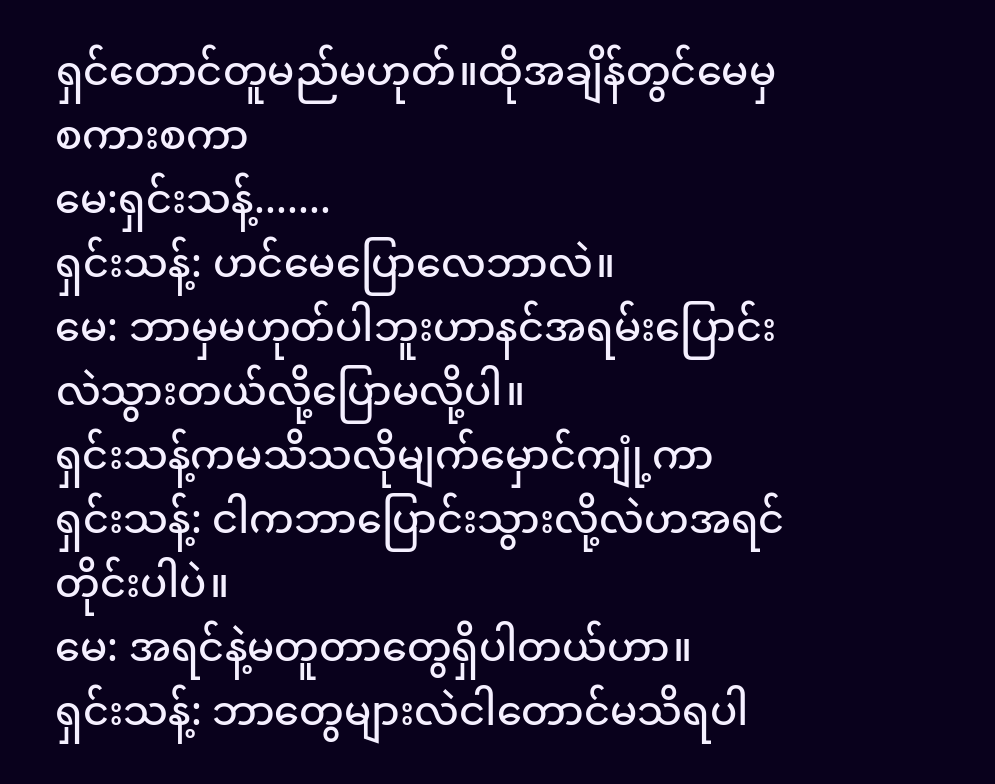ရှင်တောင်တူမည်မဟုတ်။ထိုအချိန်တွင်မေမှစကားစကာ
မေ:ရှင်းသန့်.......
ရှင်းသန့်: ဟင်မေပြောလေဘာလဲ။
မေ: ဘာမှမဟုတ်ပါဘူးဟာနင်အရမ်းပြောင်းလဲသွားတယ်လို့ပြောမလို့ပါ။
ရှင်းသန့်ကမသိသလိုမျက်မှောင်ကျုံ့ကာ
ရှင်းသန့်: ငါကဘာပြောင်းသွားလို့လဲဟအရင်တိုင်းပါပဲ။
မေ: အရင်နဲ့မတူတာတွေရှိပါတယ်ဟာ။
ရှင်းသန့်: ဘာတွေများလဲငါတောင်မသိရပါ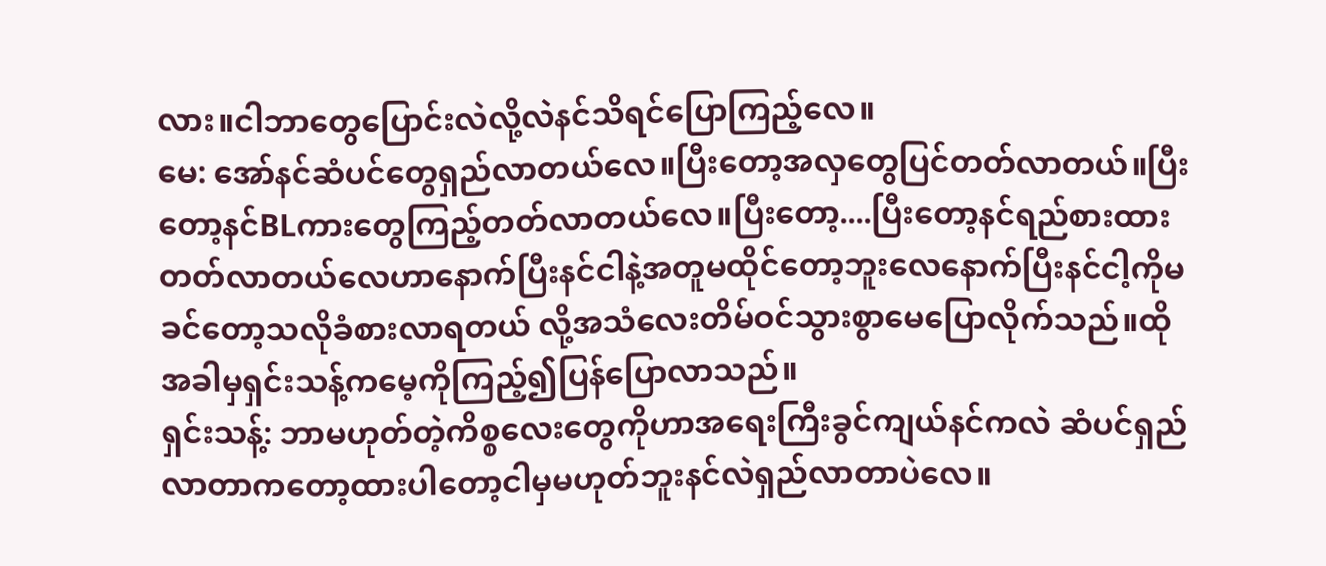လား။ငါဘာတွေပြောင်းလဲလို့လဲနင်သိရင်ပြောကြည့်လေ။
မေ: အော်နင်ဆံပင်တွေရှည်လာတယ်လေ။ပြီးတော့အလှတွေပြင်တတ်လာတယ်။ပြီးတော့နင်BLကားတွေကြည့်တတ်လာတယ်လေ။ပြီးတော့....ပြီးတော့နင်ရည်စားထားတတ်လာတယ်လေဟာနောက်ပြီးနင်ငါနဲ့အတူမထိုင်တော့ဘူးလေနောက်ပြီးနင်ငါ့ကိုမခင်တော့သလိုခံစားလာရတယ် လို့အသံလေးတိမ်ဝင်သွားစွာမေပြောလိုက်သည်။ထိုအခါမှရှင်းသန့်ကမေ့ကိုကြည့်၍ပြန်ပြောလာသည်။
ရှင်းသန့်: ဘာမဟုတ်တဲ့ကိစ္စလေးတွေကိုဟာအရေးကြီးခွင်ကျယ်နင်ကလဲ ဆံပင်ရှည်လာတာကတော့ထားပါတော့ငါမှမဟုတ်ဘူးနင်လဲရှည်လာတာပဲလေ။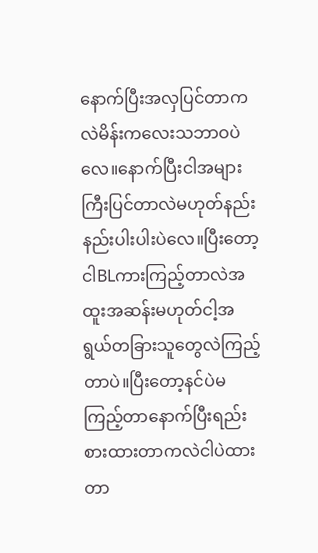နောက်ပြီးအလှပြင်တာကလဲမိန်းကလေးသဘာဝပဲလေ။နောက်ပြီးငါအများကြီးပြင်တာလဲမဟုတ်နည်းနည်းပါးပါးပဲလေ။ပြီးတော့ငါBLကားကြည့်တာလဲအထူးအဆန်းမဟုတ်ငါ့အရွယ်တခြားသူတွေလဲကြည့်တာပဲ။ပြီးတော့နင်ပဲမကြည့်တာနောက်ပြီးရည်းစားထားတာကလဲငါပဲထားတာ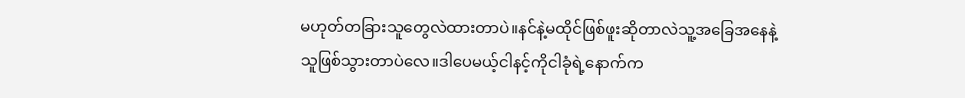မဟုတ်တခြားသူတွေလဲထားတာပဲ။နင်နဲ့မထိုင်ဖြစ်ဖူးဆိုတာလဲသူ့အခြေအနေနဲ့သူဖြစ်သွားတာပဲလေ။ဒါပေမယ့်ငါနင့်ကိုငါခုံရဲ့နောက်က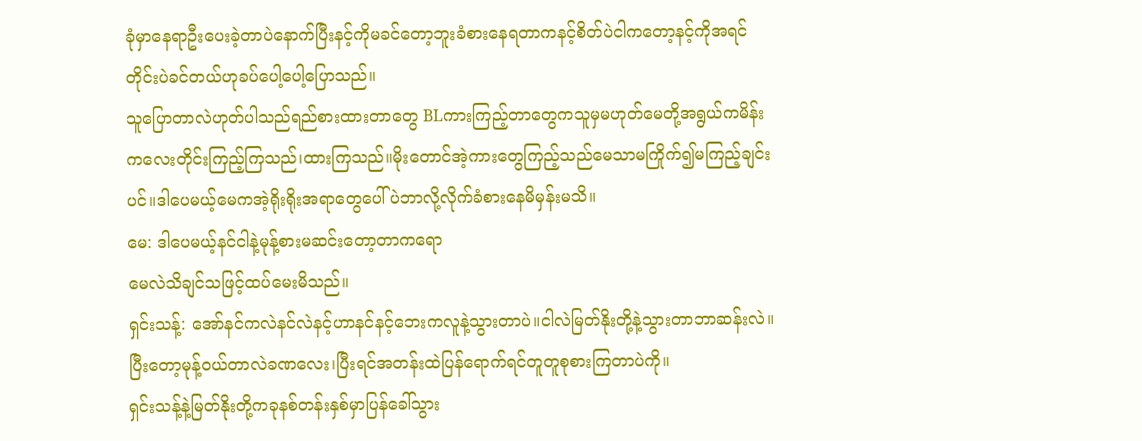ခုံမှာနေရာဦးပေးခဲ့တာပဲနောက်ပြီးနင့်ကိုမခင်တော့ဘူးခံစားနေရတာကနင့်စိတ်ပဲငါကတော့နင့်ကိုအရင်တိုင်းပဲခင်တယ်ဟုခပ်ပေါ့ပေါ့ပြောသည်။
သူပြောတာလဲဟုတ်ပါသည်ရည်စားထားတာတွေ BLကားကြည့်တာတွေကသူမှမဟုတ်မေတို့အရွယ်ကမိန်းကလေးတိုင်းကြည့်ကြသည်၊ထားကြသည်။မိုးတောင်အဲ့ကားတွေကြည့်သည်မေသာမကြိုက်၍မကြည့်ချင်းပင်။‌ဒါပေမယ့်မေကအဲ့ရိုးရိုးအရာတွေပေါ်ပဲဘာလို့လိုက်ခံစားနေမိမှန်းမသိ။
မေ: ဒါပေမယ့်နင်ငါနဲ့မုန့်စားမဆင်းတော့တာကရော
မေလဲသိချင်သဖြင့်ထပ်မေးမိသည်။
ရှင်းသန့်: အော်နင်ကလဲနင်လဲနင့်ဟာနင်နင့်ဘေးကလူနဲ့သွားတာပဲ။ငါလဲမြတ်နိုးတို့နဲ့သွားတာဘာဆန်းလဲ။ပြီးတော့မုန့်ဝယ်တာလဲခဏလေး၊ပြီးရင်အတန်းထဲပြန်ရောက်ရင်တူတူစုစားကြတာပဲကို။
ရှင်းသန့်နဲ့မြတ်နိုးတို့ကခုနစ်တန်းနှစ်မှာပြန်ခေါ်သွား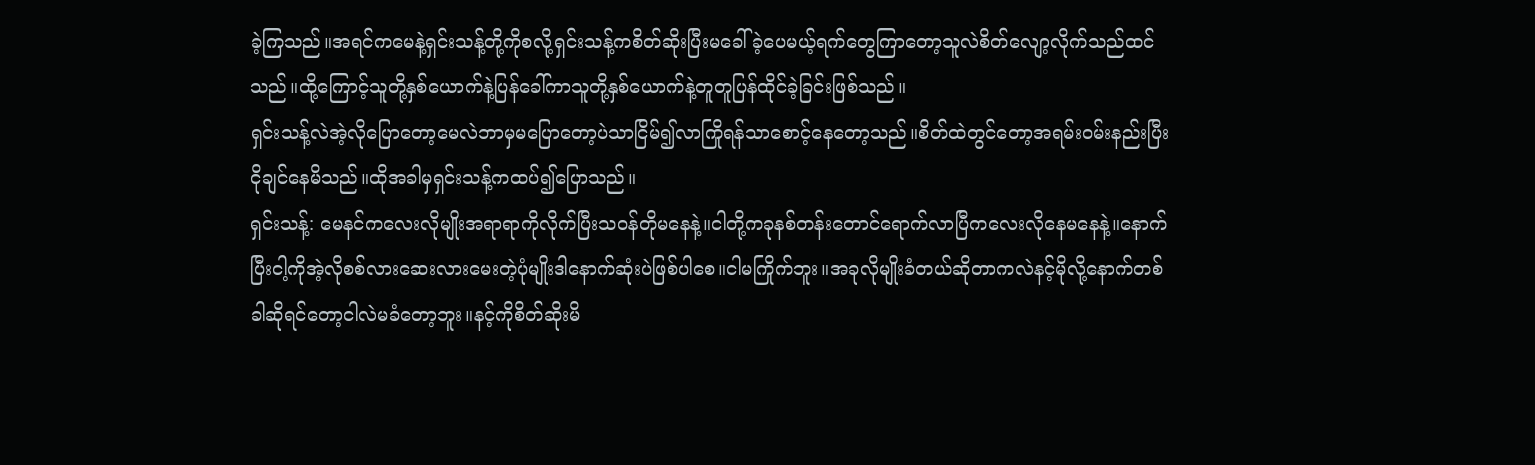ခဲ့ကြသည်။အရင်ကမေနဲ့ရှင်းသန့်တို့ကိုစလို့ရှင်းသန့်ကစိတ်ဆိုးပြီးမခေါ်ခဲ့ပေမယ့်ရက်တွေကြာတော့သူလဲစိတ်လျော့လိုက်သည်ထင်သည်။ထို့ကြောင့်သူတို့နှစ်ယောက်နဲ့ပြန်ခေါ်ကာသူတို့နှစ်ယောက်နဲ့တူတူပြန်ထိုင်ခဲ့ခြင်းဖြစ်သည်။
ရှင်းသန့်လဲအဲ့လိုပြောတော့မေလဲဘာမှမပြောတော့ပဲသာငြိမ်၍လာကြိုရန်သာစောင့်နေတော့သည်။စိတ်ထဲတွင်တော့အရမ်းဝမ်းနည်းပြီးငိုချင်နေမိသည်။ထိုအခါမှရှင်းသန့်ကထပ်၍ပြောသည်။
ရှင်းသန့်: မေနင်ကလေးလိုမျိုးအရာရာကိုလိုက်ပြီးသဝန်တိုမနေနဲ့။ငါတို့ကခုနစ်တန်းတောင်ရောက်လာပြီကလေးလိုနေမနေနဲ့။နောက်ပြီးငါ့ကိုအဲ့လိုစစ်လားဆေးလားမေးတဲ့ပုံမျိုးဒါနောက်ဆုံးပဲဖြစ်ပါစေ။ငါမကြိုက်ဘူး။အခုလိုမျိုးခံတယ်ဆိုတာကလဲနင့်မိုလို့နောက်တစ်ခါဆိုရင်တော့ငါလဲမခံတော့ဘူး။နင့်ကိုစိတ်ဆိုးမိ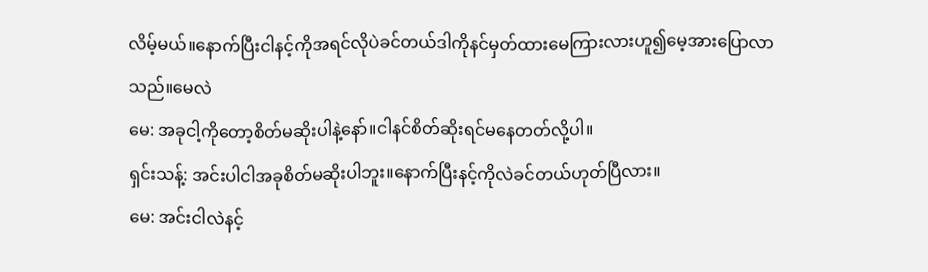လိမ့်မယ်။နောက်ပြီးငါနင့်ကိုအရင်လိုပဲခင်တယ်ဒါကိုနင်မှတ်ထားမေကြားလားဟူ၍မေ့အားပြောလာသည်။မေလဲ
မေ: အခုငါ့ကိုတော့စိတ်မဆိုးပါနဲ့နော်။ငါနင်စိတ်ဆိုးရင်မနေတတ်လို့ပါ။
ရှင်းသန့်: အင်းပါငါအခုစိတ်မဆိုးပါဘူး။နောက်ပြီးနင့်ကိုလဲခင်တယ်ဟုတ်ပြီလား။
မေ: အင်းငါလဲနင့်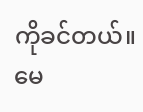ကိုခင်တယ်။
မေ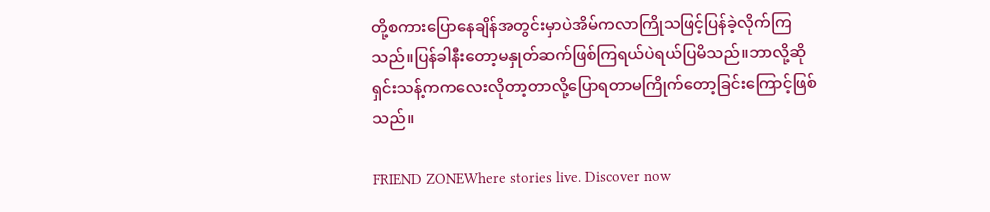တို့စကားပြောနေချိန်အတွင်းမှာပဲအိမ်ကလာကြိုသဖြင့်ပြန်ခဲ့လိုက်ကြသည်။ပြန်ခါနီးတော့မနှုတ်ဆက်ဖြစ်ကြရယ်ပဲရယ်ပြမိသည်။ဘာလို့ဆိုရှင်းသန့်ကကလေးလိုတာ့တာလို့ပြောရတာမကြိုက်တော့ခြင်းကြောင့်ဖြစ်သည်။

FRIEND ZONEWhere stories live. Discover now